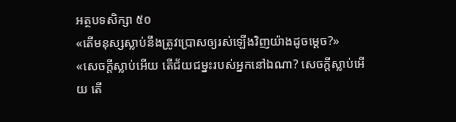អត្ថបទសិក្សា ៥០
«តើមនុស្សស្លាប់នឹងត្រូវប្រោសឲ្យរស់ឡើងវិញយ៉ាងដូចម្ដេច?»
«សេចក្ដីស្លាប់អើយ តើជ័យជម្នះរបស់អ្នកនៅឯណា? សេចក្ដីស្លាប់អើយ តើ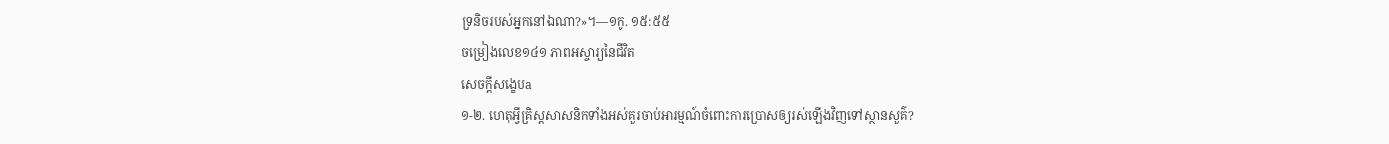ទ្រនិចរបស់អ្នកនៅឯណា?»។—១កូ. ១៥:៥៥
ចម្រៀងលេខ១៤១ ភាពអស្ចារ្យនៃជីវិត
សេចក្ដីសង្ខេបa
១-២. ហេតុអ្វីគ្រិស្តសាសនិកទាំងអស់គួរចាប់អារម្មណ៍ចំពោះការប្រោសឲ្យរស់ឡើងវិញទៅស្ថានសួគ៌?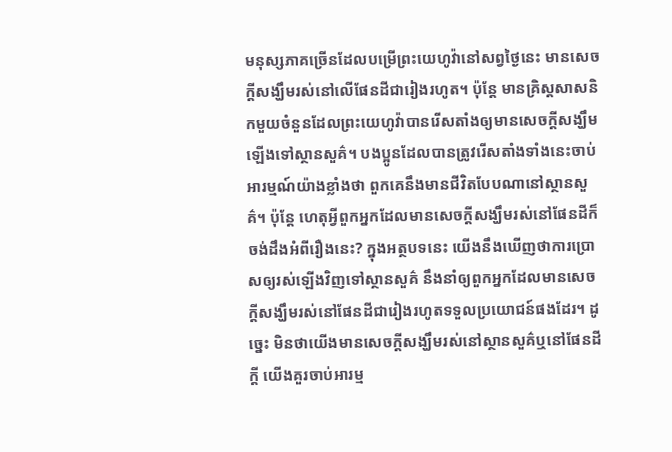មនុស្សភាគច្រើនដែលបម្រើព្រះយេហូវ៉ានៅសព្វថ្ងៃនេះ មានសេចក្ដីសង្ឃឹមរស់នៅលើផែនដីជារៀងរហូត។ ប៉ុន្តែ មានគ្រិស្តសាសនិកមួយចំនួនដែលព្រះយេហូវ៉ាបានរើសតាំងឲ្យមានសេចក្ដីសង្ឃឹមឡើងទៅស្ថានសួគ៌។ បងប្អូនដែលបានត្រូវរើសតាំងទាំងនេះចាប់អារម្មណ៍យ៉ាងខ្លាំងថា ពួកគេនឹងមានជីវិតបែបណានៅស្ថានសួគ៌។ ប៉ុន្តែ ហេតុអ្វីពួកអ្នកដែលមានសេចក្ដីសង្ឃឹមរស់នៅផែនដីក៏ចង់ដឹងអំពីរឿងនេះ? ក្នុងអត្ថបទនេះ យើងនឹងឃើញថាការប្រោសឲ្យរស់ឡើងវិញទៅស្ថានសួគ៌ នឹងនាំឲ្យពួកអ្នកដែលមានសេចក្ដីសង្ឃឹមរស់នៅផែនដីជារៀងរហូតទទួលប្រយោជន៍ផងដែរ។ ដូច្នេះ មិនថាយើងមានសេចក្ដីសង្ឃឹមរស់នៅស្ថានសួគ៌ឬនៅផែនដីក្ដី យើងគួរចាប់អារម្ម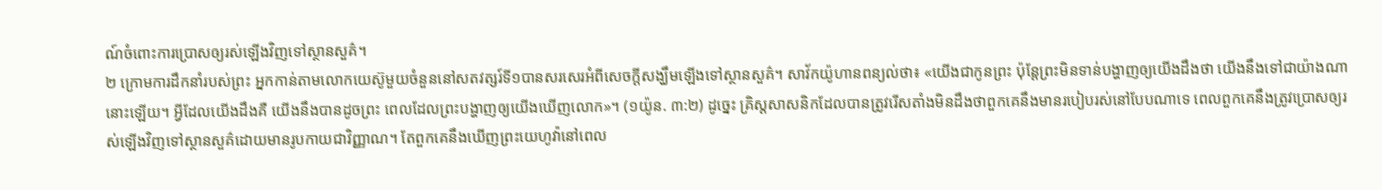ណ៍ចំពោះការប្រោសឲ្យរស់ឡើងវិញទៅស្ថានសួគ៌។
២ ក្រោមការដឹកនាំរបស់ព្រះ អ្នកកាន់តាមលោកយេស៊ូមួយចំនួននៅសតវត្សរ៍ទី១បានសរសេរអំពីសេចក្ដីសង្ឃឹមឡើងទៅស្ថានសួគ៌។ សាវ័កយ៉ូហានពន្យល់ថា៖ «យើងជាកូនព្រះ ប៉ុន្តែព្រះមិនទាន់បង្ហាញឲ្យយើងដឹងថា យើងនឹងទៅជាយ៉ាងណានោះឡើយ។ អ្វីដែលយើងដឹងគឺ យើងនឹងបានដូចព្រះ ពេលដែលព្រះបង្ហាញឲ្យយើងឃើញលោក»។ (១យ៉ូន. ៣:២) ដូច្នេះ គ្រិស្តសាសនិកដែលបានត្រូវរើសតាំងមិនដឹងថាពួកគេនឹងមានរបៀបរស់នៅបែបណាទេ ពេលពួកគេនឹងត្រូវប្រោសឲ្យរស់ឡើងវិញទៅស្ថានសួគ៌ដោយមានរូបកាយជាវិញ្ញាណ។ តែពួកគេនឹងឃើញព្រះយេហូវ៉ានៅពេល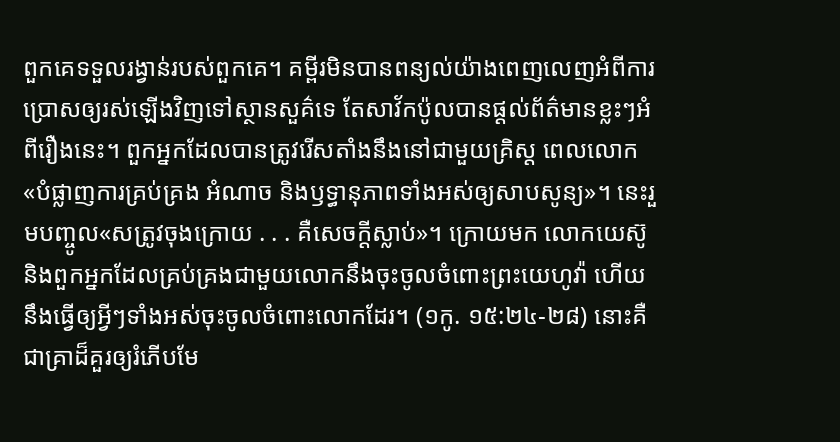ពួកគេទទួលរង្វាន់របស់ពួកគេ។ គម្ពីរមិនបានពន្យល់យ៉ាងពេញលេញអំពីការប្រោសឲ្យរស់ឡើងវិញទៅស្ថានសួគ៌ទេ តែសាវ័កប៉ូលបានផ្ដល់ព័ត៌មានខ្លះៗអំពីរឿងនេះ។ ពួកអ្នកដែលបានត្រូវរើសតាំងនឹងនៅជាមួយគ្រិស្ត ពេលលោក«បំផ្លាញការគ្រប់គ្រង អំណាច និងឫទ្ធានុភាពទាំងអស់ឲ្យសាបសូន្យ»។ នេះរួមបញ្ចូល«សត្រូវចុងក្រោយ . . . គឺសេចក្ដីស្លាប់»។ ក្រោយមក លោកយេស៊ូនិងពួកអ្នកដែលគ្រប់គ្រងជាមួយលោកនឹងចុះចូលចំពោះព្រះយេហូវ៉ា ហើយនឹងធ្វើឲ្យអ្វីៗទាំងអស់ចុះចូលចំពោះលោកដែរ។ (១កូ. ១៥:២៤-២៨) នោះគឺជាគ្រាដ៏គួរឲ្យរំភើបមែ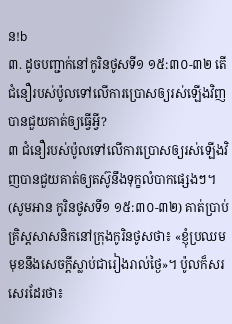ន!b
៣. ដូចបញ្ជាក់នៅកូរិនថូសទី១ ១៥:៣០-៣២ តើជំនឿរបស់ប៉ូលទៅលើការប្រោសឲ្យរស់ឡើងវិញបានជួយគាត់ឲ្យធ្វើអ្វី?
៣ ជំនឿរបស់ប៉ូលទៅលើការប្រោសឲ្យរស់ឡើងវិញបានជួយគាត់ឲ្យតស៊ូនឹងទុក្ខលំបាកផ្សេងៗ។ (សូមអាន កូរិនថូសទី១ ១៥:៣០-៣២) គាត់ប្រាប់គ្រិស្តសាសនិកនៅក្រុងកូរិនថូសថា៖ «ខ្ញុំប្រឈមមុខនឹងសេចក្ដីស្លាប់ជារៀងរាល់ថ្ងៃ»។ ប៉ូលក៏សរសេរដែរថា៖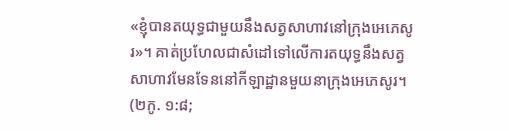«ខ្ញុំបានតយុទ្ធជាមួយនឹងសត្វសាហាវនៅក្រុងអេភេសូរ»។ គាត់ប្រហែលជាសំដៅទៅលើការតយុទ្ធនឹងសត្វសាហាវមែនទែននៅកីឡាដ្ឋានមួយនាក្រុងអេភេសូរ។ (២កូ. ១:៨;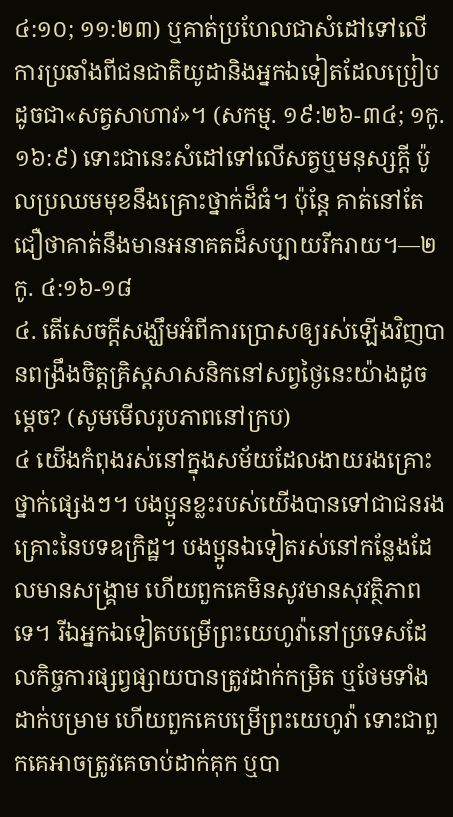៤:១០; ១១:២៣) ឬគាត់ប្រហែលជាសំដៅទៅលើការប្រឆាំងពីជនជាតិយូដានិងអ្នកឯទៀតដែលប្រៀបដូចជា«សត្វសាហាវ»។ (សកម្ម. ១៩:២៦-៣៤; ១កូ. ១៦:៩) ទោះជានេះសំដៅទៅលើសត្វឬមនុស្សក្ដី ប៉ូលប្រឈមមុខនឹងគ្រោះថ្នាក់ដ៏ធំ។ ប៉ុន្តែ គាត់នៅតែជឿថាគាត់នឹងមានអនាគតដ៏សប្បាយរីករាយ។—២កូ. ៤:១៦-១៨
៤. តើសេចក្ដីសង្ឃឹមអំពីការប្រោសឲ្យរស់ឡើងវិញបានពង្រឹងចិត្តគ្រិស្តសាសនិកនៅសព្វថ្ងៃនេះយ៉ាងដូចម្ដេច? (សូមមើលរូបភាពនៅក្រប)
៤ យើងកំពុងរស់នៅក្នុងសម័យដែលងាយរងគ្រោះថ្នាក់ផ្សេងៗ។ បងប្អូនខ្លះរបស់យើងបានទៅជាជនរងគ្រោះនៃបទឧក្រិដ្ឋ។ បងប្អូនឯទៀតរស់នៅកន្លែងដែលមានសង្គ្រាម ហើយពួកគេមិនសូវមានសុវត្ថិភាពទេ។ រីឯអ្នកឯទៀតបម្រើព្រះយេហូវ៉ានៅប្រទេសដែលកិច្ចការផ្សព្វផ្សាយបានត្រូវដាក់កម្រិត ឬថែមទាំងដាក់បម្រាម ហើយពួកគេបម្រើព្រះយេហូវ៉ា ទោះជាពួកគេអាចត្រូវគេចាប់ដាក់គុក ឬបា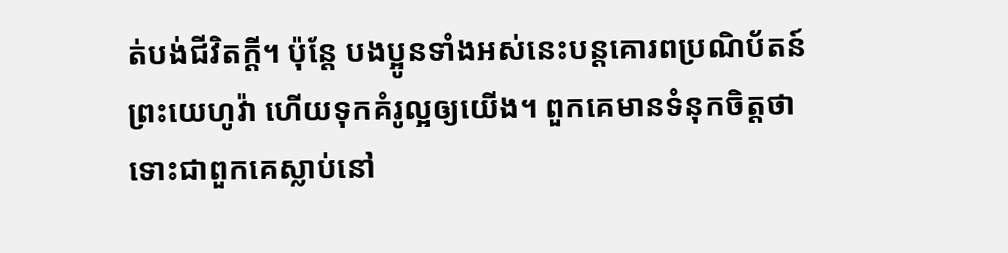ត់បង់ជីវិតក្ដី។ ប៉ុន្តែ បងប្អូនទាំងអស់នេះបន្តគោរពប្រណិប័តន៍ព្រះយេហូវ៉ា ហើយទុកគំរូល្អឲ្យយើង។ ពួកគេមានទំនុកចិត្តថា ទោះជាពួកគេស្លាប់នៅ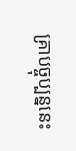គ្រាបច្ចុប្បន្ននេះ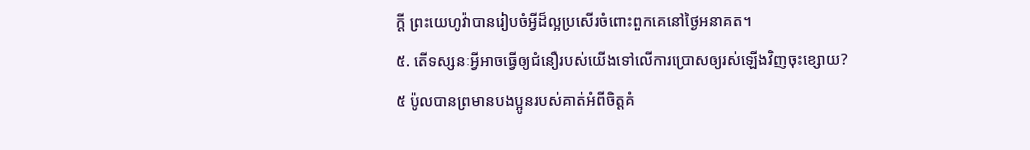ក្ដី ព្រះយេហូវ៉ាបានរៀបចំអ្វីដ៏ល្អប្រសើរចំពោះពួកគេនៅថ្ងៃអនាគត។
៥. តើទស្សនៈអ្វីអាចធ្វើឲ្យជំនឿរបស់យើងទៅលើការប្រោសឲ្យរស់ឡើងវិញចុះខ្សោយ?
៥ ប៉ូលបានព្រមានបងប្អូនរបស់គាត់អំពីចិត្តគំ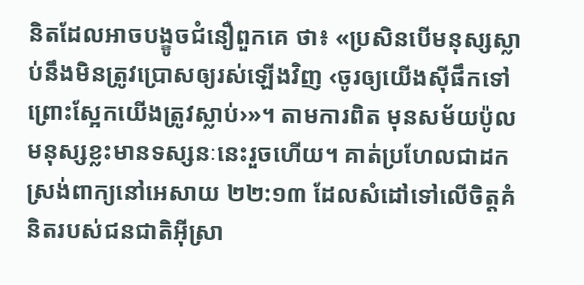និតដែលអាចបង្ខូចជំនឿពួកគេ ថា៖ «ប្រសិនបើមនុស្សស្លាប់នឹងមិនត្រូវប្រោសឲ្យរស់ឡើងវិញ ‹ចូរឲ្យយើងស៊ីផឹកទៅ ព្រោះស្អែកយើងត្រូវស្លាប់›»។ តាមការពិត មុនសម័យប៉ូល មនុស្សខ្លះមានទស្សនៈនេះរួចហើយ។ គាត់ប្រហែលជាដកស្រង់ពាក្យនៅអេសាយ ២២:១៣ ដែលសំដៅទៅលើចិត្តគំនិតរបស់ជនជាតិអ៊ីស្រា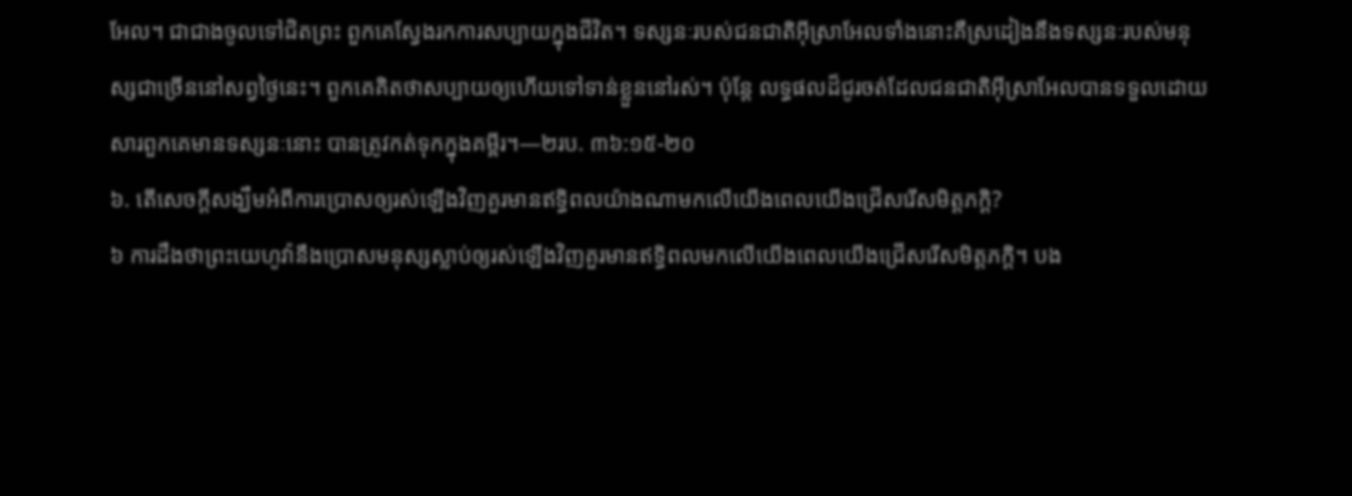អែល។ ជាជាងចូលទៅជិតព្រះ ពួកគេស្វែងរកការសប្បាយក្នុងជីវិត។ ទស្សនៈរបស់ជនជាតិអ៊ីស្រាអែលទាំងនោះគឺស្រដៀងនឹងទស្សនៈរបស់មនុស្សជាច្រើននៅសព្វថ្ងៃនេះ។ ពួកគេគិតថាសប្បាយឲ្យហើយទៅទាន់ខ្លួននៅរស់។ ប៉ុន្តែ លទ្ធផលដ៏ជូរចត់ដែលជនជាតិអ៊ីស្រាអែលបានទទួលដោយសារពួកគេមានទស្សនៈនោះ បានត្រូវកត់ទុកក្នុងគម្ពីរ។—២រប. ៣៦:១៥-២០
៦. តើសេចក្ដីសង្ឃឹមអំពីការប្រោសឲ្យរស់ឡើងវិញគួរមានឥទ្ធិពលយ៉ាងណាមកលើយើងពេលយើងជ្រើសរើសមិត្តភក្ដិ?
៦ ការដឹងថាព្រះយេហូវ៉ានឹងប្រោសមនុស្សស្លាប់ឲ្យរស់ឡើងវិញគួរមានឥទ្ធិពលមកលើយើងពេលយើងជ្រើសរើសមិត្តភក្ដិ។ បង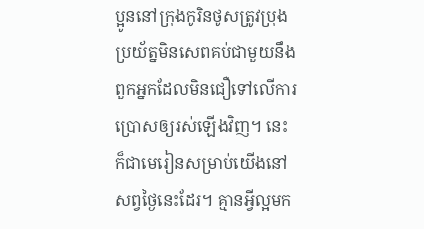ប្អូននៅក្រុងកូរិនថូសត្រូវប្រុងប្រយ័ត្នមិនសេពគប់ជាមួយនឹងពួកអ្នកដែលមិនជឿទៅលើការប្រោសឲ្យរស់ឡើងវិញ។ នេះក៏ជាមេរៀនសម្រាប់យើងនៅសព្វថ្ងៃនេះដែរ។ គ្មានអ្វីល្អមក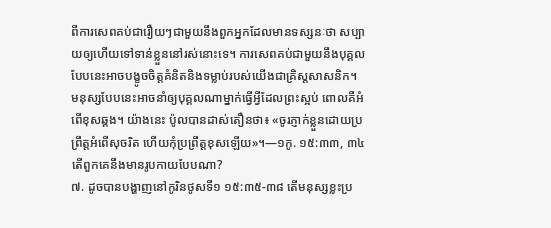ពីការសេពគប់ជារឿយៗជាមួយនឹងពួកអ្នកដែលមានទស្សនៈថា សប្បាយឲ្យហើយទៅទាន់ខ្លួននៅរស់នោះទេ។ ការសេពគប់ជាមួយនឹងបុគ្គលបែបនេះអាចបង្ខូចចិត្តគំនិតនិងទម្លាប់របស់យើងជាគ្រិស្តសាសនិក។ មនុស្សបែបនេះអាចនាំឲ្យបុគ្គលណាម្នាក់ធ្វើអ្វីដែលព្រះស្អប់ ពោលគឺអំពើខុសឆ្គង។ យ៉ាងនេះ ប៉ូលបានដាស់តឿនថា៖ «ចូរភ្ញាក់ខ្លួនដោយប្រព្រឹត្តអំពើសុចរិត ហើយកុំប្រព្រឹត្តខុសឡើយ»។—១កូ. ១៥:៣៣, ៣៤
តើពួកគេនឹងមានរូបកាយបែបណា?
៧. ដូចបានបង្ហាញនៅកូរិនថូសទី១ ១៥:៣៥-៣៨ តើមនុស្សខ្លះប្រ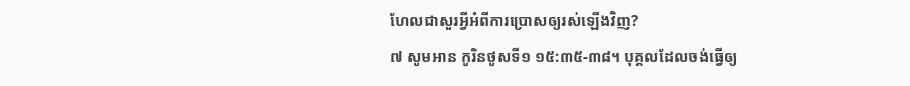ហែលជាសួរអ្វីអំពីការប្រោសឲ្យរស់ឡើងវិញ?
៧ សូមអាន កូរិនថូសទី១ ១៥:៣៥-៣៨។ បុគ្គលដែលចង់ធ្វើឲ្យ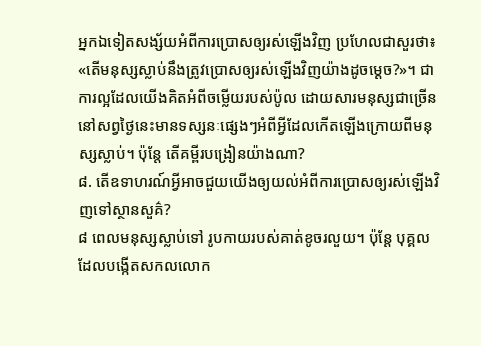អ្នកឯទៀតសង្ស័យអំពីការប្រោសឲ្យរស់ឡើងវិញ ប្រហែលជាសួរថា៖ «តើមនុស្សស្លាប់នឹងត្រូវប្រោសឲ្យរស់ឡើងវិញយ៉ាងដូចម្ដេច?»។ ជាការល្អដែលយើងគិតអំពីចម្លើយរបស់ប៉ូល ដោយសារមនុស្សជាច្រើននៅសព្វថ្ងៃនេះមានទស្សនៈផ្សេងៗអំពីអ្វីដែលកើតឡើងក្រោយពីមនុស្សស្លាប់។ ប៉ុន្តែ តើគម្ពីរបង្រៀនយ៉ាងណា?
៨. តើឧទាហរណ៍អ្វីអាចជួយយើងឲ្យយល់អំពីការប្រោសឲ្យរស់ឡើងវិញទៅស្ថានសួគ៌?
៨ ពេលមនុស្សស្លាប់ទៅ រូបកាយរបស់គាត់ខូចរលួយ។ ប៉ុន្តែ បុគ្គលដែលបង្កើតសកលលោក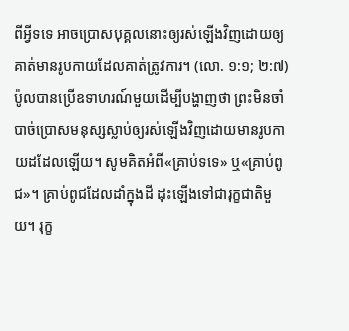ពីអ្វីទទេ អាចប្រោសបុគ្គលនោះឲ្យរស់ឡើងវិញដោយឲ្យគាត់មានរូបកាយដែលគាត់ត្រូវការ។ (លោ. ១:១; ២:៧) ប៉ូលបានប្រើឧទាហរណ៍មួយដើម្បីបង្ហាញថា ព្រះមិនចាំបាច់ប្រោសមនុស្សស្លាប់ឲ្យរស់ឡើងវិញដោយមានរូបកាយដដែលឡើយ។ សូមគិតអំពី«គ្រាប់ទទេ» ឬ«គ្រាប់ពូជ»។ គ្រាប់ពូជដែលដាំក្នុងដី ដុះឡើងទៅជារុក្ខជាតិមួយ។ រុក្ខ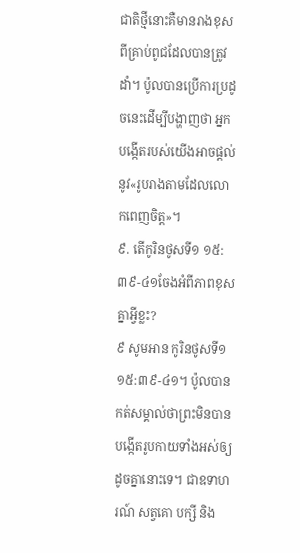ជាតិថ្មីនោះគឺមានរាងខុសពីគ្រាប់ពូជដែលបានត្រូវដាំ។ ប៉ូលបានប្រើការប្រដូចនេះដើម្បីបង្ហាញថា អ្នកបង្កើតរបស់យើងអាចផ្ដល់នូវ«រូបរាងតាមដែលលោកពេញចិត្ត»។
៩. តើកូរិនថូសទី១ ១៥:៣៩-៤១ចែងអំពីភាពខុសគ្នាអ្វីខ្លះ?
៩ សូមអាន កូរិនថូសទី១ ១៥:៣៩-៤១។ ប៉ូលបានកត់សម្គាល់ថាព្រះមិនបានបង្កើតរូបកាយទាំងអស់ឲ្យដូចគ្នានោះទេ។ ជាឧទាហរណ៍ សត្វគោ បក្សី និង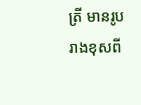ត្រី មានរូបរាងខុសពី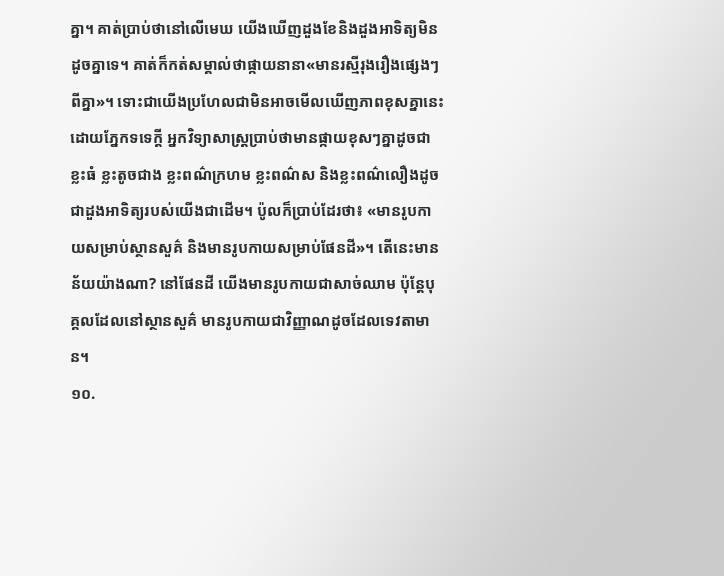គ្នា។ គាត់ប្រាប់ថានៅលើមេឃ យើងឃើញដួងខែនិងដួងអាទិត្យមិនដូចគ្នាទេ។ គាត់ក៏កត់សម្គាល់ថាផ្កាយនានា«មានរស្មីរុងរឿងផ្សេងៗពីគ្នា»។ ទោះជាយើងប្រហែលជាមិនអាចមើលឃើញភាពខុសគ្នានេះដោយភ្នែកទទេក្ដី អ្នកវិទ្យាសាស្ត្រប្រាប់ថាមានផ្កាយខុសៗគ្នាដូចជា ខ្លះធំ ខ្លះតូចជាង ខ្លះពណ៌ក្រហម ខ្លះពណ៌ស និងខ្លះពណ៌លឿងដូចជាដួងអាទិត្យរបស់យើងជាដើម។ ប៉ូលក៏ប្រាប់ដែរថា៖ «មានរូបកាយសម្រាប់ស្ថានសួគ៌ និងមានរូបកាយសម្រាប់ផែនដី»។ តើនេះមានន័យយ៉ាងណា? នៅផែនដី យើងមានរូបកាយជាសាច់ឈាម ប៉ុន្តែបុគ្គលដែលនៅស្ថានសួគ៌ មានរូបកាយជាវិញ្ញាណដូចដែលទេវតាមាន។
១០.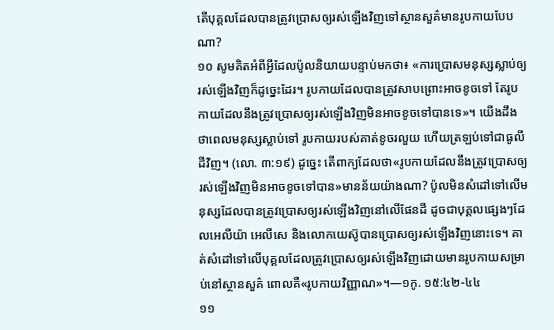តើបុគ្គលដែលបានត្រូវប្រោសឲ្យរស់ឡើងវិញទៅស្ថានសួគ៌មានរូបកាយបែបណា?
១០ សូមគិតអំពីអ្វីដែលប៉ូលនិយាយបន្ទាប់មកថា៖ «ការប្រោសមនុស្សស្លាប់ឲ្យរស់ឡើងវិញក៏ដូច្នេះដែរ។ រូបកាយដែលបានត្រូវសាបព្រោះអាចខូចទៅ តែរូបកាយដែលនឹងត្រូវប្រោសឲ្យរស់ឡើងវិញមិនអាចខូចទៅបានទេ»។ យើងដឹងថាពេលមនុស្សស្លាប់ទៅ រូបកាយរបស់គាត់ខូចរលួយ ហើយត្រឡប់ទៅជាធូលីដីវិញ។ (លោ. ៣:១៩) ដូច្នេះ តើពាក្យដែលថា«រូបកាយដែលនឹងត្រូវប្រោសឲ្យរស់ឡើងវិញមិនអាចខូចទៅបាន»មានន័យយ៉ាងណា? ប៉ូលមិនសំដៅទៅលើមនុស្សដែលបានត្រូវប្រោសឲ្យរស់ឡើងវិញនៅលើផែនដី ដូចជាបុគ្គលផ្សេងៗដែលអេលីយ៉ា អេលីសេ និងលោកយេស៊ូបានប្រោសឲ្យរស់ឡើងវិញនោះទេ។ គាត់សំដៅទៅលើបុគ្គលដែលត្រូវប្រោសឲ្យរស់ឡើងវិញដោយមានរូបកាយសម្រាប់នៅស្ថានសួគ៌ ពោលគឺ«រូបកាយវិញ្ញាណ»។—១កូ. ១៥:៤២-៤៤
១១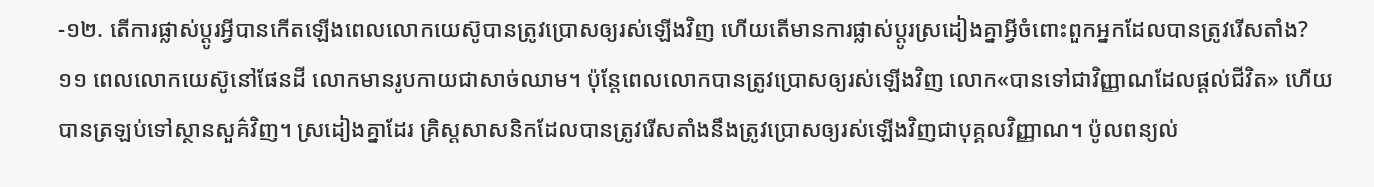-១២. តើការផ្លាស់ប្ដូរអ្វីបានកើតឡើងពេលលោកយេស៊ូបានត្រូវប្រោសឲ្យរស់ឡើងវិញ ហើយតើមានការផ្លាស់ប្ដូរស្រដៀងគ្នាអ្វីចំពោះពួកអ្នកដែលបានត្រូវរើសតាំង?
១១ ពេលលោកយេស៊ូនៅផែនដី លោកមានរូបកាយជាសាច់ឈាម។ ប៉ុន្តែពេលលោកបានត្រូវប្រោសឲ្យរស់ឡើងវិញ លោក«បានទៅជាវិញ្ញាណដែលផ្ដល់ជីវិត» ហើយបានត្រឡប់ទៅស្ថានសួគ៌វិញ។ ស្រដៀងគ្នាដែរ គ្រិស្តសាសនិកដែលបានត្រូវរើសតាំងនឹងត្រូវប្រោសឲ្យរស់ឡើងវិញជាបុគ្គលវិញ្ញាណ។ ប៉ូលពន្យល់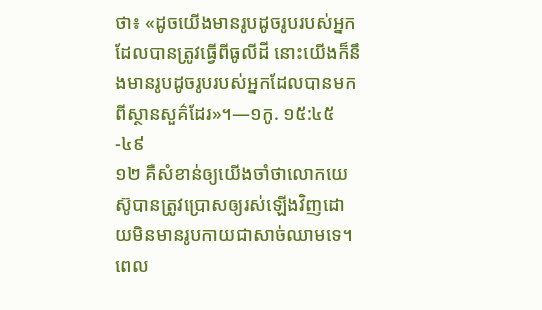ថា៖ «ដូចយើងមានរូបដូចរូបរបស់អ្នកដែលបានត្រូវធ្វើពីធូលីដី នោះយើងក៏នឹងមានរូបដូចរូបរបស់អ្នកដែលបានមកពីស្ថានសួគ៌ដែរ»។—១កូ. ១៥:៤៥-៤៩
១២ គឺសំខាន់ឲ្យយើងចាំថាលោកយេស៊ូបានត្រូវប្រោសឲ្យរស់ឡើងវិញដោយមិនមានរូបកាយជាសាច់ឈាមទេ។ ពេល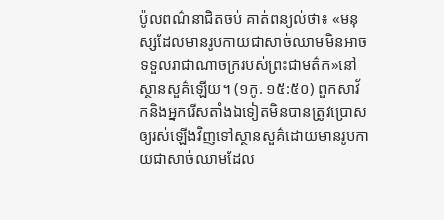ប៉ូលពណ៌នាជិតចប់ គាត់ពន្យល់ថា៖ «មនុស្សដែលមានរូបកាយជាសាច់ឈាមមិនអាចទទួលរាជាណាចក្ររបស់ព្រះជាមត៌ក»នៅស្ថានសួគ៌ឡើយ។ (១កូ. ១៥:៥០) ពួកសាវ័កនិងអ្នករើសតាំងឯទៀតមិនបានត្រូវប្រោសឲ្យរស់ឡើងវិញទៅស្ថានសួគ៌ដោយមានរូបកាយជាសាច់ឈាមដែល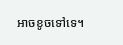អាចខូចទៅទេ។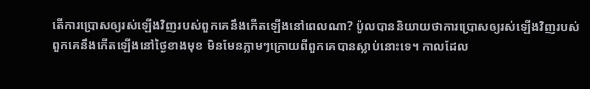តើការប្រោសឲ្យរស់ឡើងវិញរបស់ពួកគេនឹងកើតឡើងនៅពេលណា? ប៉ូលបាននិយាយថាការប្រោសឲ្យរស់ឡើងវិញរបស់ពួកគេនឹងកើតឡើងនៅថ្ងៃខាងមុខ មិនមែនភ្លាមៗក្រោយពីពួកគេបានស្លាប់នោះទេ។ កាលដែល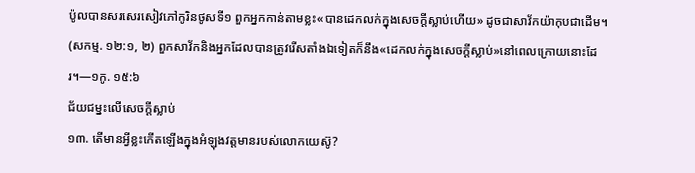ប៉ូលបានសរសេរសៀវភៅកូរិនថូសទី១ ពួកអ្នកកាន់តាមខ្លះ«បានដេកលក់ក្នុងសេចក្ដីស្លាប់ហើយ» ដូចជាសាវ័កយ៉ាកុបជាដើម។ (សកម្ម. ១២:១, ២) ពួកសាវ័កនិងអ្នកដែលបានត្រូវរើសតាំងឯទៀតក៏នឹង«ដេកលក់ក្នុងសេចក្ដីស្លាប់»នៅពេលក្រោយនោះដែរ។—១កូ. ១៥:៦
ជ័យជម្នះលើសេចក្ដីស្លាប់
១៣. តើមានអ្វីខ្លះកើតឡើងក្នុងអំឡុងវត្តមានរបស់លោកយេស៊ូ?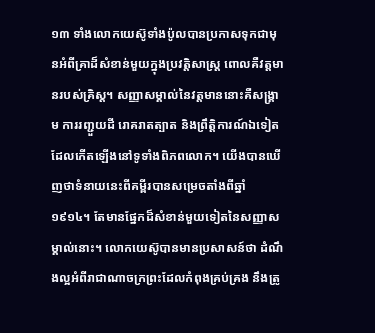១៣ ទាំងលោកយេស៊ូទាំងប៉ូលបានប្រកាសទុកជាមុនអំពីគ្រាដ៏សំខាន់មួយក្នុងប្រវត្តិសាស្ត្រ ពោលគឺវត្តមានរបស់គ្រិស្ត។ សញ្ញាសម្គាល់នៃវត្តមាននោះគឺសង្គ្រាម ការរញ្ជួយដី រោគរាតត្បាត និងព្រឹត្តិការណ៍ឯទៀតដែលកើតឡើងនៅទូទាំងពិភពលោក។ យើងបានឃើញថាទំនាយនេះពីគម្ពីរបានសម្រេចតាំងពីឆ្នាំ១៩១៤។ តែមានផ្នែកដ៏សំខាន់មួយទៀតនៃសញ្ញាសម្គាល់នោះ។ លោកយេស៊ូបានមានប្រសាសន៍ថា ដំណឹងល្អអំពីរាជាណាចក្រព្រះដែលកំពុងគ្រប់គ្រង នឹងត្រូ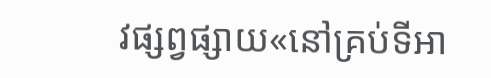វផ្សព្វផ្សាយ«នៅគ្រប់ទីអា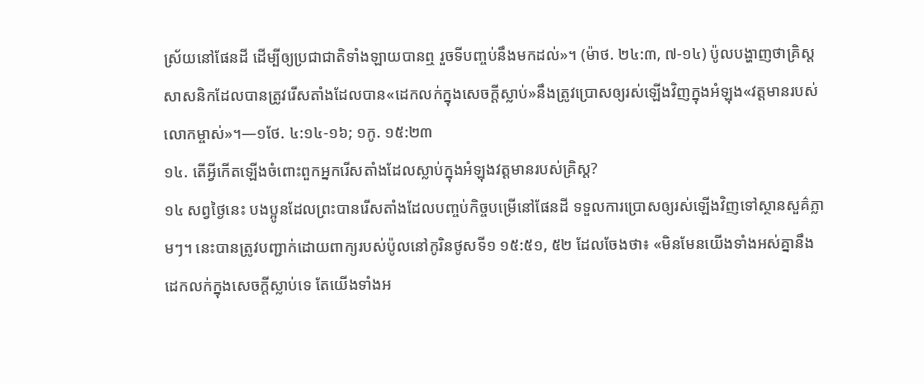ស្រ័យនៅផែនដី ដើម្បីឲ្យប្រជាជាតិទាំងឡាយបានឮ រួចទីបញ្ចប់នឹងមកដល់»។ (ម៉ាថ. ២៤:៣, ៧-១៤) ប៉ូលបង្ហាញថាគ្រិស្តសាសនិកដែលបានត្រូវរើសតាំងដែលបាន«ដេកលក់ក្នុងសេចក្ដីស្លាប់»នឹងត្រូវប្រោសឲ្យរស់ឡើងវិញក្នុងអំឡុង«វត្តមានរបស់លោកម្ចាស់»។—១ថែ. ៤:១៤-១៦; ១កូ. ១៥:២៣
១៤. តើអ្វីកើតឡើងចំពោះពួកអ្នករើសតាំងដែលស្លាប់ក្នុងអំឡុងវត្តមានរបស់គ្រិស្ត?
១៤ សព្វថ្ងៃនេះ បងប្អូនដែលព្រះបានរើសតាំងដែលបញ្ចប់កិច្ចបម្រើនៅផែនដី ទទួលការប្រោសឲ្យរស់ឡើងវិញទៅស្ថានសួគ៌ភ្លាមៗ។ នេះបានត្រូវបញ្ជាក់ដោយពាក្យរបស់ប៉ូលនៅកូរិនថូសទី១ ១៥:៥១, ៥២ ដែលចែងថា៖ «មិនមែនយើងទាំងអស់គ្នានឹងដេកលក់ក្នុងសេចក្ដីស្លាប់ទេ តែយើងទាំងអ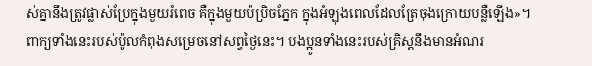ស់គ្នានឹងត្រូវផ្លាស់ប្រែក្នុងមួយរំពេច គឺក្នុងមួយប៉ប្រិចភ្នែក ក្នុងអំឡុងពេលដែលត្រែចុងក្រោយបន្លឺឡើង»។ ពាក្យទាំងនេះរបស់ប៉ូលកំពុងសម្រេចនៅសព្វថ្ងៃនេះ។ បងប្អូនទាំងនេះរបស់គ្រិស្តនឹងមានអំណរ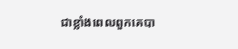ជាខ្លាំងពេលពួកគេបា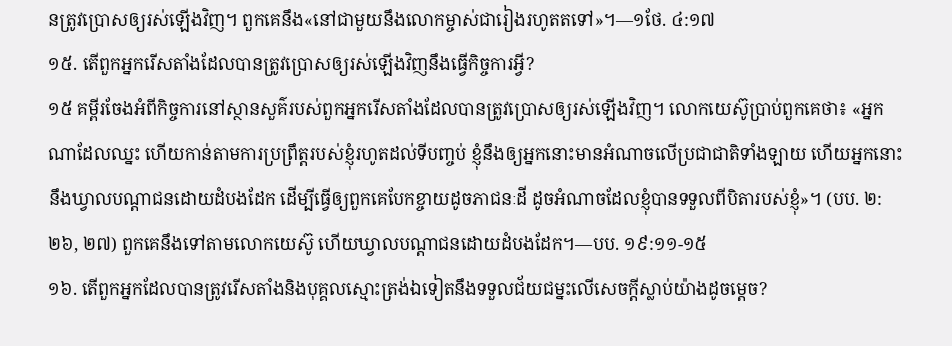នត្រូវប្រោសឲ្យរស់ឡើងវិញ។ ពួកគេនឹង«នៅជាមួយនឹងលោកម្ចាស់ជារៀងរហូតតទៅ»។—១ថែ. ៤:១៧
១៥. តើពួកអ្នករើសតាំងដែលបានត្រូវប្រោសឲ្យរស់ឡើងវិញនឹងធ្វើកិច្ចការអ្វី?
១៥ គម្ពីរចែងអំពីកិច្ចការនៅស្ថានសួគ៌របស់ពួកអ្នករើសតាំងដែលបានត្រូវប្រោសឲ្យរស់ឡើងវិញ។ លោកយេស៊ូប្រាប់ពួកគេថា៖ «អ្នកណាដែលឈ្នះ ហើយកាន់តាមការប្រព្រឹត្តរបស់ខ្ញុំរហូតដល់ទីបញ្ចប់ ខ្ញុំនឹងឲ្យអ្នកនោះមានអំណាចលើប្រជាជាតិទាំងឡាយ ហើយអ្នកនោះនឹងឃ្វាលបណ្ដាជនដោយដំបងដែក ដើម្បីធ្វើឲ្យពួកគេបែកខ្ចាយដូចភាជនៈដី ដូចអំណាចដែលខ្ញុំបានទទួលពីបិតារបស់ខ្ញុំ»។ (បប. ២:២៦, ២៧) ពួកគេនឹងទៅតាមលោកយេស៊ូ ហើយឃ្វាលបណ្ដាជនដោយដំបងដែក។—បប. ១៩:១១-១៥
១៦. តើពួកអ្នកដែលបានត្រូវរើសតាំងនិងបុគ្គលស្មោះត្រង់ឯទៀតនឹងទទួលជ័យជម្នះលើសេចក្ដីស្លាប់យ៉ាងដូចម្ដេច?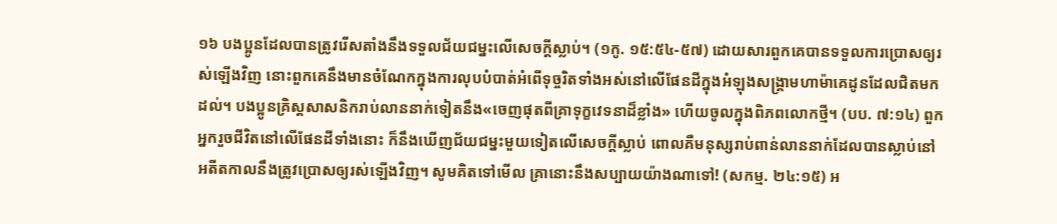១៦ បងប្អូនដែលបានត្រូវរើសតាំងនឹងទទួលជ័យជម្នះលើសេចក្ដីស្លាប់។ (១កូ. ១៥:៥៤-៥៧) ដោយសារពួកគេបានទទួលការប្រោសឲ្យរស់ឡើងវិញ នោះពួកគេនឹងមានចំណែកក្នុងការលុបបំបាត់អំពើទុច្ចរិតទាំងអស់នៅលើផែនដីក្នុងអំឡុងសង្គ្រាមហាម៉ាគេដូនដែលជិតមកដល់។ បងប្អូនគ្រិស្តសាសនិករាប់លាននាក់ទៀតនឹង«ចេញផុតពីគ្រាទុក្ខវេទនាដ៏ខ្លាំង» ហើយចូលក្នុងពិភពលោកថ្មី។ (បប. ៧:១៤) ពួកអ្នករួចជីវិតនៅលើផែនដីទាំងនោះ ក៏នឹងឃើញជ័យជម្នះមួយទៀតលើសេចក្ដីស្លាប់ ពោលគឺមនុស្សរាប់ពាន់លាននាក់ដែលបានស្លាប់នៅអតីតកាលនឹងត្រូវប្រោសឲ្យរស់ឡើងវិញ។ សូមគិតទៅមើល គ្រានោះនឹងសប្បាយយ៉ាងណាទៅ! (សកម្ម. ២៤:១៥) អ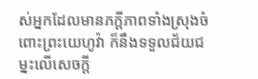ស់អ្នកដែលមានភក្ដីភាពទាំងស្រុងចំពោះព្រះយេហូវ៉ា ក៏នឹងទទួលជ័យជម្នះលើសេចក្ដី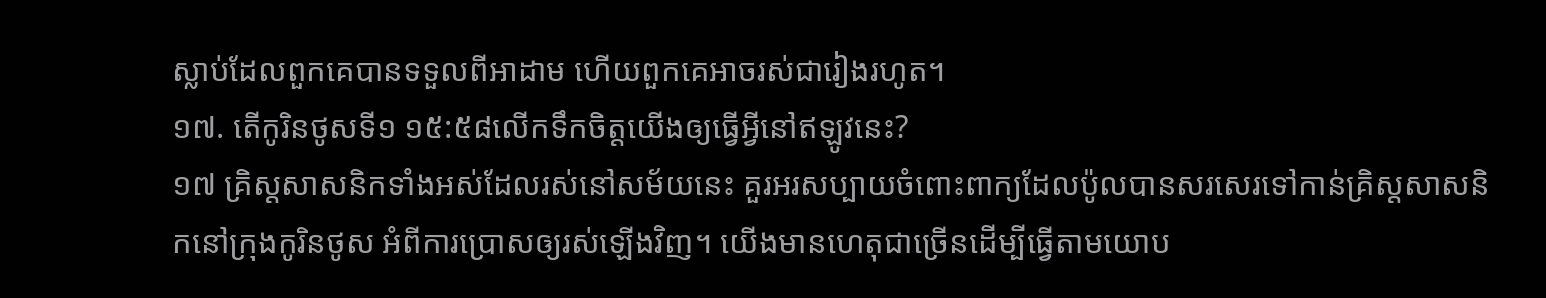ស្លាប់ដែលពួកគេបានទទួលពីអាដាម ហើយពួកគេអាចរស់ជារៀងរហូត។
១៧. តើកូរិនថូសទី១ ១៥:៥៨លើកទឹកចិត្តយើងឲ្យធ្វើអ្វីនៅឥឡូវនេះ?
១៧ គ្រិស្តសាសនិកទាំងអស់ដែលរស់នៅសម័យនេះ គួរអរសប្បាយចំពោះពាក្យដែលប៉ូលបានសរសេរទៅកាន់គ្រិស្តសាសនិកនៅក្រុងកូរិនថូស អំពីការប្រោសឲ្យរស់ឡើងវិញ។ យើងមានហេតុជាច្រើនដើម្បីធ្វើតាមយោប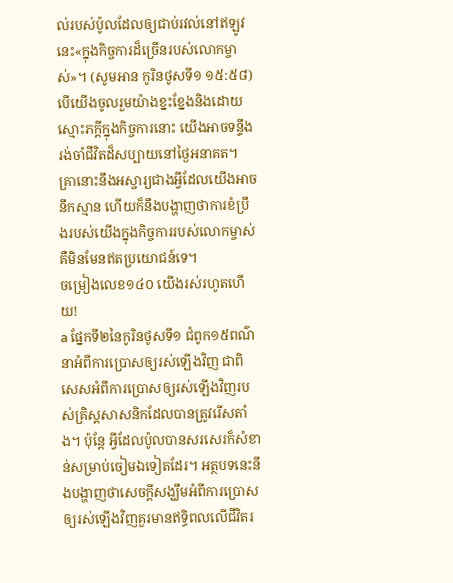ល់របស់ប៉ូលដែលឲ្យជាប់រវល់នៅឥឡូវនេះ«ក្នុងកិច្ចការដ៏ច្រើនរបស់លោកម្ចាស់»។ (សូមអាន កូរិនថូសទី១ ១៥:៥៨) បើយើងចូលរួមយ៉ាងខ្នះខ្នែងនិងដោយស្មោះភក្ដីក្នុងកិច្ចការនោះ យើងអាចទន្ទឹងរង់ចាំជីវិតដ៏សប្បាយនៅថ្ងៃអនាគត។ គ្រានោះនឹងអស្ចារ្យជាងអ្វីដែលយើងអាចនឹកស្មាន ហើយក៏នឹងបង្ហាញថាការខំប្រឹងរបស់យើងក្នុងកិច្ចការរបស់លោកម្ចាស់គឺមិនមែនឥតប្រយោជន៍ទេ។
ចម្រៀងលេខ១៤០ យើងរស់រហូតហើយ!
a ផ្នែកទី២នៃកូរិនថូសទី១ ជំពូក១៥ពណ៌នាអំពីការប្រោសឲ្យរស់ឡើងវិញ ជាពិសេសអំពីការប្រោសឲ្យរស់ឡើងវិញរបស់គ្រិស្តសាសនិកដែលបានត្រូវរើសតាំង។ ប៉ុន្តែ អ្វីដែលប៉ូលបានសរសេរក៏សំខាន់សម្រាប់ចៀមឯទៀតដែរ។ អត្ថបទនេះនឹងបង្ហាញថាសេចក្ដីសង្ឃឹមអំពីការប្រោសឲ្យរស់ឡើងវិញគួរមានឥទ្ធិពលលើជីវិតរ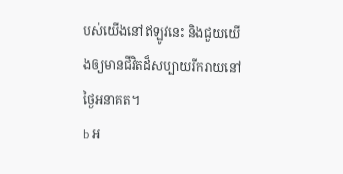បស់យើងនៅឥឡូវនេះ និងជួយយើងឲ្យមានជីវិតដ៏សប្បាយរីករាយនៅថ្ងៃអនាគត។
b អ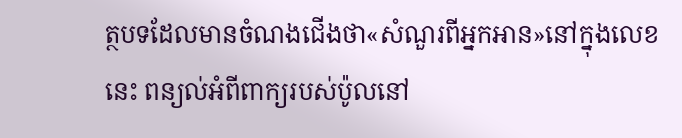ត្ថបទដែលមានចំណងជើងថា«សំណួរពីអ្នកអាន»នៅក្នុងលេខនេះ ពន្យល់អំពីពាក្យរបស់ប៉ូលនៅ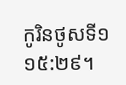កូរិនថូសទី១ ១៥:២៩។